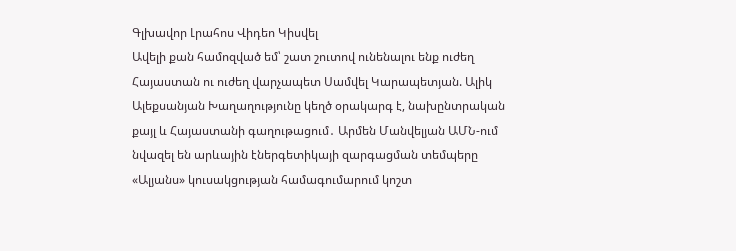Գլխավոր Լրահոս Վիդեո Կիսվել
Ավելի քան համոզված եմ՝ շատ շուտով ունենալու ենք ուժեղ Հայաստան ու ուժեղ վարչապետ Սամվել Կարապետյան. Ալիկ Ալեքսանյան Խաղաղությունը կեղծ օրակարգ է, նախընտրական քայլ և Հայաստանի գաղութացում․ Արմեն Մանվելյան ԱՄՆ-ում նվազել են արևային էներգետիկայի զարգացման տեմպերը «Ալյանս» կուսակցության համագումարում կոշտ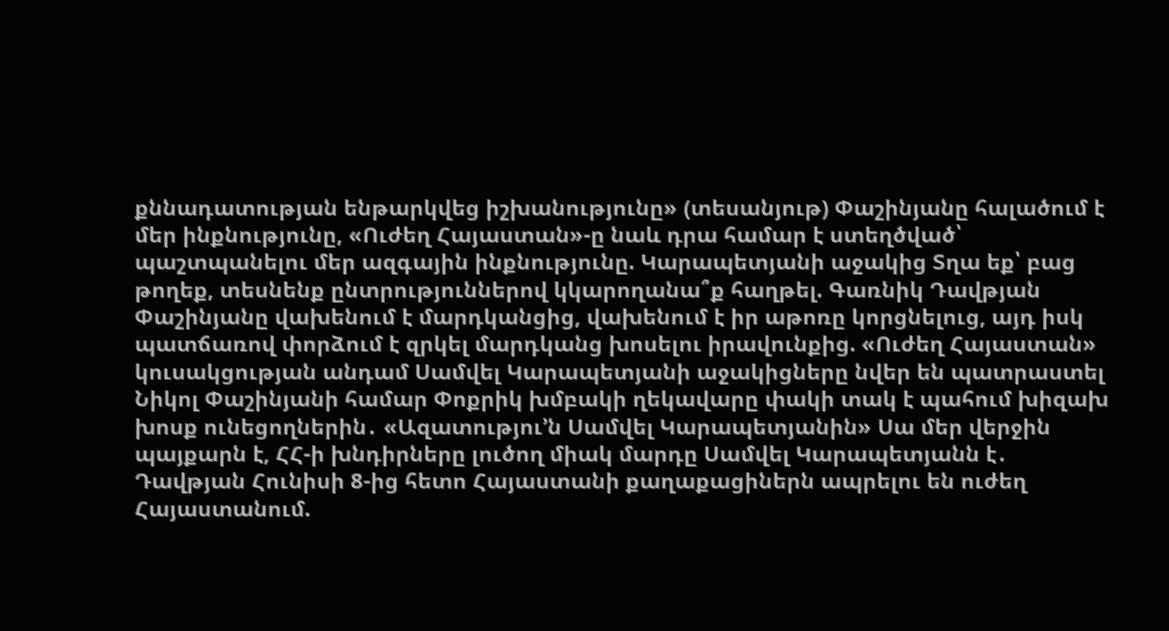քննադատության ենթարկվեց իշխանությունը» (տեսանյութ) Փաշինյանը հալածում է մեր ինքնությունը, «Ուժեղ Հայաստան»-ը նաև դրա համար է ստեղծված՝ պաշտպանելու մեր ազգային ինքնությունը. Կարապետյանի աջակից Տղա եք՝ բաց թողեք, տեսնենք ընտրություններով կկարողանա՞ք հաղթել. Գառնիկ Դավթյան Փաշինյանը վախենում է մարդկանցից, վախենում է իր աթոռը կորցնելուց, այդ իսկ պատճառով փորձում է զրկել մարդկանց խոսելու իրավունքից. «Ուժեղ Հայաստան» կուսակցության անդամ Սամվել Կարապետյանի աջակիցները նվեր են պատրաստել Նիկոլ Փաշինյանի համար Փոքրիկ խմբակի ղեկավարը փակի տակ է պահում խիզախ խոսք ունեցողներին․ «Ազատությու’ն Սամվել Կարապետյանին» Սա մեր վերջին պայքարն է, ՀՀ-ի խնդիրները լուծող միակ մարդը Սամվել Կարապետյանն է․ Դավթյան Հունիսի 8-ից հետո Հայաստանի քաղաքացիներն ապրելու են ուժեղ Հայաստանում.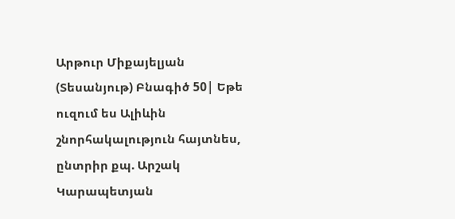Արթուր Միքայելյան (Տեսանյութ) Բնագիծ 50| Եթե ուզում ես Ալիևին շնորհակալություն հայտնես, ընտրիր քպ. Արշակ Կարապետյան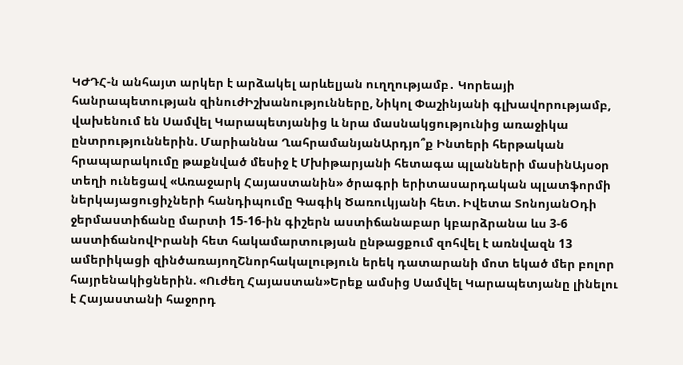ԿԺԴՀ-ն անհայտ արկեր է արձակել արևելյան ուղղությամբ․ Կորեայի հանրապետության զինուժԻշխանությունները, Նիկոլ Փաշինյանի գլխավորությամբ, վախենում են Սամվել Կարապետյանից և նրա մասնակցությունից առաջիկա ընտրություններին. Մարիաննա ՂահրամանյանԱրդյո՞ք Ինտերի հերթական հրապարակումը թաքնված մեսիջ է Մխիթարյանի հետագա պլանների մասինԱյսօր տեղի ունեցավ «Առաջարկ Հայաստանին» ծրագրի երիտասարդական պլատֆորմի ներկայացուցիչների հանդիպումը Գագիկ Ծառուկյանի հետ. Իվետա ՏոնոյանՕդի ջերմաստիճանը մարտի 15-16-ին գիշերն աստիճանաբար կբարձրանա ևս 3-6 աստիճանովԻրանի հետ հակամարտության ընթացքում զոհվել է առնվազն 13 ամերիկացի զինծառայողՇնորհակալություն երեկ դատարանի մոտ եկած մեր բոլոր հայրենակիցներին. «Ուժեղ Հայաստան»Երեք ամսից Սամվել Կարապետյանը լինելու է Հայաստանի հաջորդ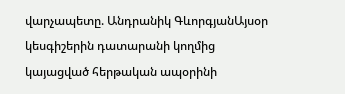վարչապետը. Անդրանիկ ԳևորգյանԱյսօր կեսգիշերին դատարանի կողմից կայացված հերթական ապօրինի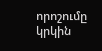որոշումը կրկին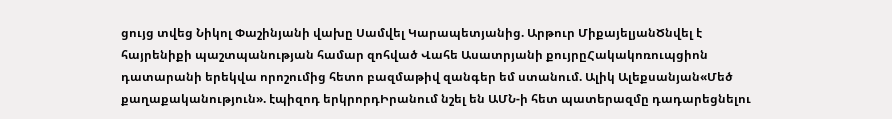ցույց տվեց Նիկոլ Փաշինյանի վախը Սամվել Կարապետյանից. Արթուր ՄիքայելյանԾնվել է հայրենիքի պաշտպանության համար զոհված Վահե Ասատրյանի քույրըՀակակոռուպցիոն դատարանի երեկվա որոշումից հետո բազմաթիվ զանգեր եմ ստանում. Ալիկ Ալեքսանյան«Մեծ քաղաքականություն». էպիզոդ երկրորդԻրանում նշել են ԱՄՆ-ի հետ պատերազմը դադարեցնելու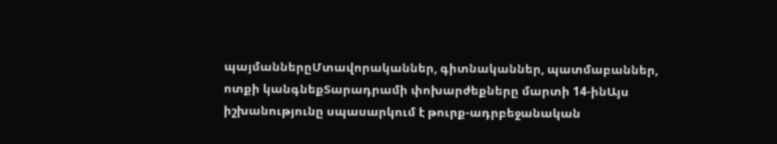պայմաններըՄտավորականներ, գիտնականներ, պատմաբաններ, ոտքի կանգնեքՏարադրամի փոխարժեքները մարտի 14-ինԱյս իշխանությունը սպասարկում է թուրք-ադրբեջանական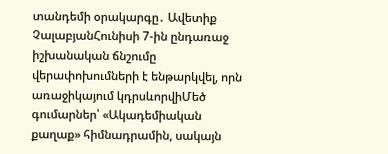տանդեմի օրակարգը․ Ավետիք ՉալաբյանՀունիսի 7-ին ընդառաջ իշխանական ճնշումը վերափոխումների է ենթարկվել, որն առաջիկայում կդրսևորվիՄեծ գումարներ՝ «Ակադեմիական քաղաք» հիմնադրամին, սակայն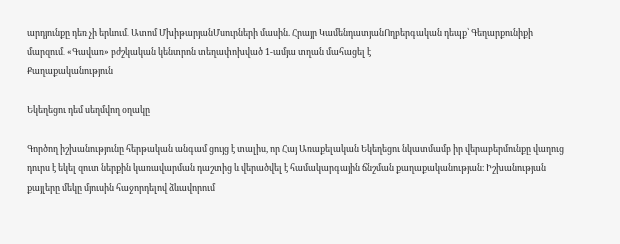արդյունքը դեռ չի երևում․ Ատոմ ՄխիթարյանՄսուրների մասին. Հրայր ԿամենդատյանՈղբերգական դեպք՝ Գեղարքունիքի մարզում․ «Գավառ» բժշկական կենտրոն տեղափոխված 1-ամյա տղան մահացել է
Քաղաքականություն

Եկեղեցու դեմ սեղմվող օղակը

Գործող իշխանությունը հերթական անգամ ցույց է տալիս, որ Հայ Առաքելական Եկեղեցու նկատմամբ իր վերաբերմունքը վաղուց դուրս է եկել զուտ ներքին կառավարման դաշտից և վերածվել է համակարգային ճնշման քաղաքականության։ Իշխանության քայլերը մեկը մյուսին հաջորդելով ձևավորում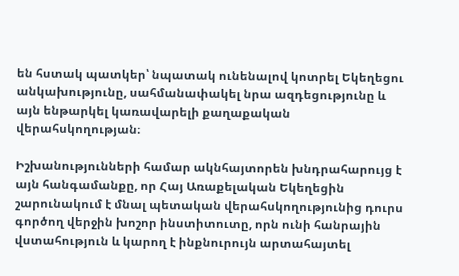են հստակ պատկեր՝ նպատակ ունենալով կոտրել Եկեղեցու անկախությունը, սահմանափակել նրա ազդեցությունը և այն ենթարկել կառավարելի քաղաքական վերահսկողության։

Իշխանությունների համար ակնհայտորեն խնդրահարույց է այն հանգամանքը, որ Հայ Առաքելական Եկեղեցին շարունակում է մնալ պետական վերահսկողությունից դուրս գործող վերջին խոշոր ինստիտուտը, որն ունի հանրային վստահություն և կարող է ինքնուրույն արտահայտել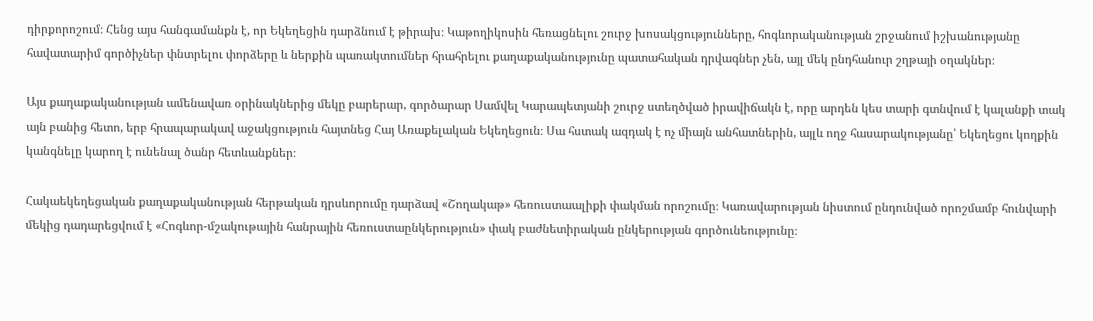դիրքորոշում։ Հենց այս հանգամանքն է, որ Եկեղեցին դարձնում է թիրախ։ Կաթողիկոսին հեռացնելու շուրջ խոսակցությունները, հոգևորականության շրջանում իշխանությանը հավատարիմ գործիչներ փնտրելու փորձերը և ներքին պառակտումներ հրահրելու քաղաքականությունը պատահական դրվագներ չեն, այլ մեկ ընդհանուր շղթայի օղակներ։

Այս քաղաքականության ամենավառ օրինակներից մեկը բարերար, գործարար Սամվել Կարապետյանի շուրջ ստեղծված իրավիճակն է, որը արդեն կես տարի գտնվում է կալանքի տակ այն բանից հետո, երբ հրապարակավ աջակցություն հայտնեց Հայ Առաքելական Եկեղեցուն։ Սա հստակ ազդակ է ոչ միայն անհատներին, այլև ողջ հասարակությանը՝ Եկեղեցու կողքին կանգնելը կարող է ունենալ ծանր հետևանքներ։

Հակաեկեղեցական քաղաքականության հերթական դրսևորումը դարձավ «Շողակաթ» հեռուստաալիքի փակման որոշումը։ Կառավարության նիստում ընդունված որոշմամբ հունվարի մեկից դադարեցվում է «Հոգևոր-մշակութային հանրային հեռուստաընկերություն» փակ բաժնետիրական ընկերության գործունեությունը։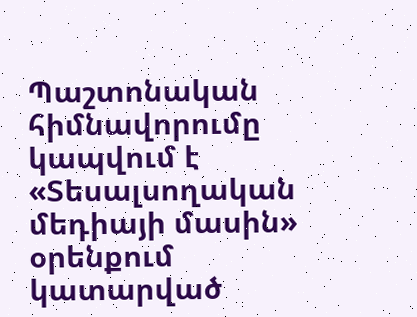Պաշտոնական հիմնավորումը կապվում է «Տեսալսողական մեդիայի մասին» օրենքում կատարված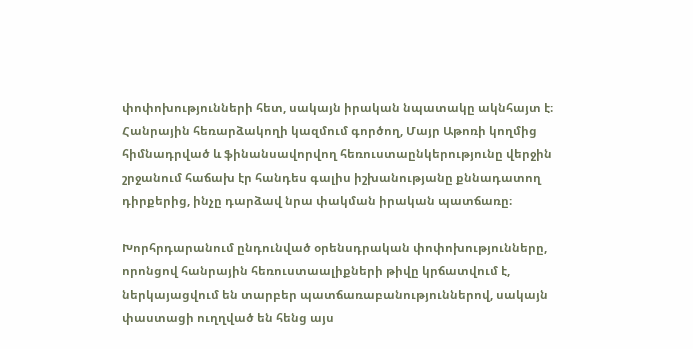փոփոխությունների հետ, սակայն իրական նպատակը ակնհայտ է։ Հանրային հեռարձակողի կազմում գործող, Մայր Աթոռի կողմից հիմնադրված և ֆինանսավորվող հեռուստաընկերությունը վերջին շրջանում հաճախ էր հանդես գալիս իշխանությանը քննադատող դիրքերից, ինչը դարձավ նրա փակման իրական պատճառը։

Խորհրդարանում ընդունված օրենսդրական փոփոխությունները, որոնցով հանրային հեռուստաալիքների թիվը կրճատվում է, ներկայացվում են տարբեր պատճառաբանություններով, սակայն փաստացի ուղղված են հենց այս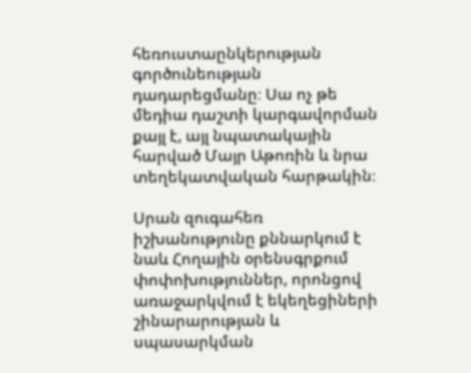հեռուստաընկերության գործունեության դադարեցմանը։ Սա ոչ թե մեդիա դաշտի կարգավորման քայլ է, այլ նպատակային հարված Մայր Աթոռին և նրա տեղեկատվական հարթակին։

Սրան զուգահեռ իշխանությունը քննարկում է նաև Հողային օրենսգրքում փոփոխություններ, որոնցով առաջարկվում է եկեղեցիների շինարարության և սպասարկման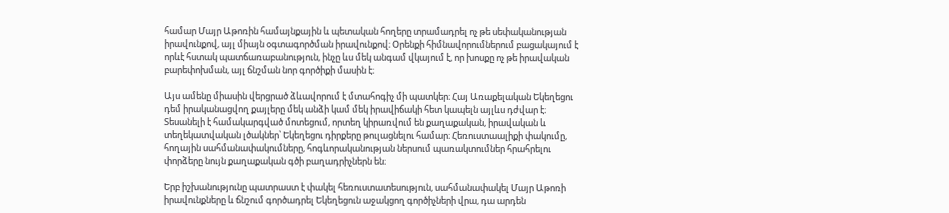համար Մայր Աթոռին համայնքային և պետական հողերը տրամադրել ոչ թե սեփականության իրավունքով, այլ միայն օգտագործման իրավունքով։ Օրենքի հիմնավորումներում բացակայում է որևէ հստակ պատճառաբանություն, ինչը ևս մեկ անգամ վկայում է, որ խոսքը ոչ թե իրավական բարեփոխման, այլ ճնշման նոր գործիքի մասին է։

Այս ամենը միասին վերցրած ձևավորում է մտահոգիչ մի պատկեր։ Հայ Առաքելական Եկեղեցու դեմ իրականացվող քայլերը մեկ անձի կամ մեկ իրավիճակի հետ կապելն այլևս դժվար է։ Տեսանելի է համակարգված մոտեցում, որտեղ կիրառվում են քաղաքական, իրավական և տեղեկատվական լծակներ՝ Եկեղեցու դիրքերը թուլացնելու համար։ Հեռուստաալիքի փակումը, հողային սահմանափակումները, հոգևորականության ներսում պառակտումներ հրահրելու փորձերը նույն քաղաքական գծի բաղադրիչներն են։

Երբ իշխանությունը պատրաստ է փակել հեռուստատեսություն, սահմանափակել Մայր Աթոռի իրավունքները և ճնշում գործադրել Եկեղեցուն աջակցող գործիչների վրա, դա արդեն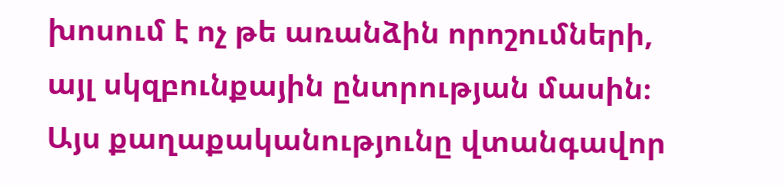խոսում է ոչ թե առանձին որոշումների, այլ սկզբունքային ընտրության մասին։ Այս քաղաքականությունը վտանգավոր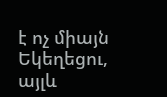է ոչ միայն Եկեղեցու, այլև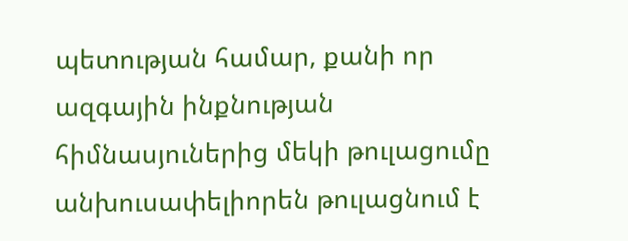պետության համար, քանի որ ազգային ինքնության հիմնասյուներից մեկի թուլացումը անխուսափելիորեն թուլացնում է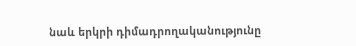նաև երկրի դիմադրողականությունը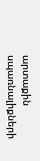արտաքին սպառնալիքների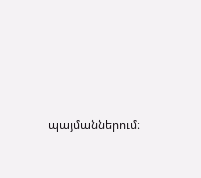պայմաններում։